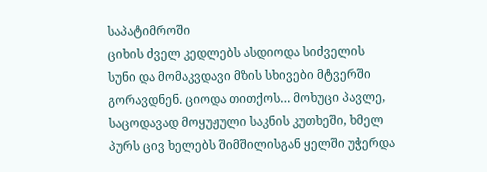საპატიმროში
ციხის ძველ კედლებს ასდიოდა სიძველის სუნი და მომაკვდავი მზის სხივები მტვერში გორავდნენ. ციოდა თითქოს… მოხუცი პავლე, საცოდავად მოყუჟული საკნის კუთხეში, ხმელ პურს ცივ ხელებს შიმშილისგან ყელში უჭერდა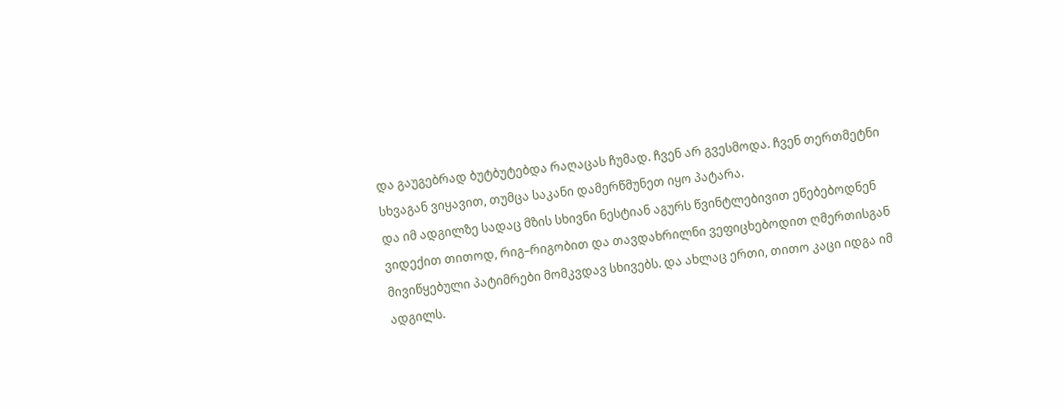და გაუგებრად ბუტბუტებდა რაღაცას ჩუმად. ჩვენ არ გვესმოდა. ჩვენ თერთმეტნი სხვაგან ვიყავით, თუმცა საკანი დამერწმუნეთ იყო პატარა.
და იმ ადგილზე სადაც მზის სხივნი ნესტიან აგურს წვინტლებივით ეწებებოდნენ ვიდექით თითოდ, რიგ–რიგობით და თავდახრილნი ვეფიცხებოდით ღმერთისგან მივიწყებული პატიმრები მომკვდავ სხივებს. და ახლაც ერთი, თითო კაცი იდგა იმ ადგილს.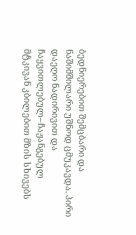ბედნიერებით შემცბარი და ნაშიმშილარი უშნოდ ცმუკავდა. პირი დაეღო ნადირივით და ჩაყვითლებულ–ჩაჟანგებულ მტკივან კბილებით მზის სხივებს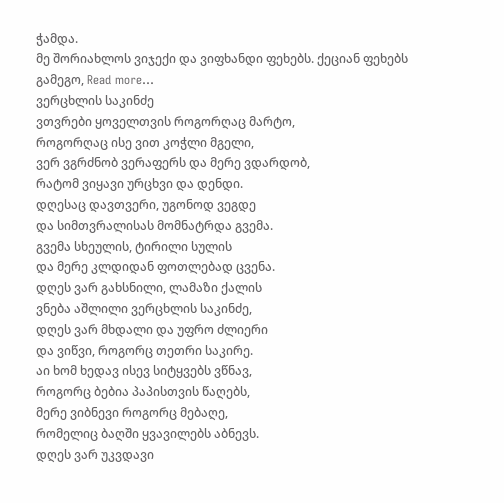ჭამდა.
მე შორიახლოს ვიჯექი და ვიფხანდი ფეხებს. ქეციან ფეხებს გამეგო, Read more…
ვერცხლის საკინძე
ვთვრები ყოველთვის როგორღაც მარტო,
როგორღაც ისე ვით კოჭლი მგელი,
ვერ ვგრძნობ ვერაფერს და მერე ვდარდობ,
რატომ ვიყავი ურცხვი და დენდი.
დღესაც დავთვერი, უგონოდ ვეგდე
და სიმთვრალისას მომნატრდა გვემა.
გვემა სხეულის, ტირილი სულის
და მერე კლდიდან ფოთლებად ცვენა.
დღეს ვარ გახსნილი, ლამაზი ქალის
ვნება აშლილი ვერცხლის საკინძე,
დღეს ვარ მხდალი და უფრო ძლიერი
და ვიწვი, როგორც თეთრი საკირე.
აი ხომ ხედავ ისევ სიტყვებს ვწნავ,
როგორც ბებია პაპისთვის წაღებს,
მერე ვიბნევი როგორც მებაღე,
რომელიც ბაღში ყვავილებს აბნევს.
დღეს ვარ უკვდავი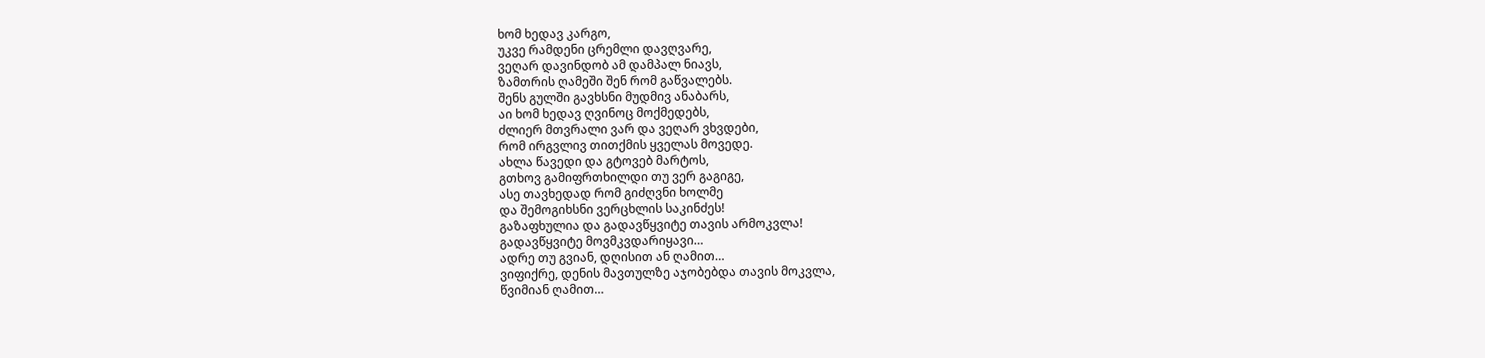ხომ ხედავ კარგო,
უკვე რამდენი ცრემლი დავღვარე,
ვეღარ დავინდობ ამ დამპალ ნიავს,
ზამთრის ღამეში შენ რომ გაწვალებს.
შენს გულში გავხსნი მუდმივ ანაბარს,
აი ხომ ხედავ ღვინოც მოქმედებს,
ძლიერ მთვრალი ვარ და ვეღარ ვხვდები,
რომ ირგვლივ თითქმის ყველას მოვედე.
ახლა წავედი და გტოვებ მარტოს,
გთხოვ გამიფრთხილდი თუ ვერ გაგიგე,
ასე თავხედად რომ გიძღვნი ხოლმე
და შემოგიხსნი ვერცხლის საკინძეს!
გაზაფხულია და გადავწყვიტე თავის არმოკვლა!
გადავწყვიტე მოვმკვდარიყავი…
ადრე თუ გვიან, დღისით ან ღამით…
ვიფიქრე, დენის მავთულზე აჯობებდა თავის მოკვლა,
წვიმიან ღამით…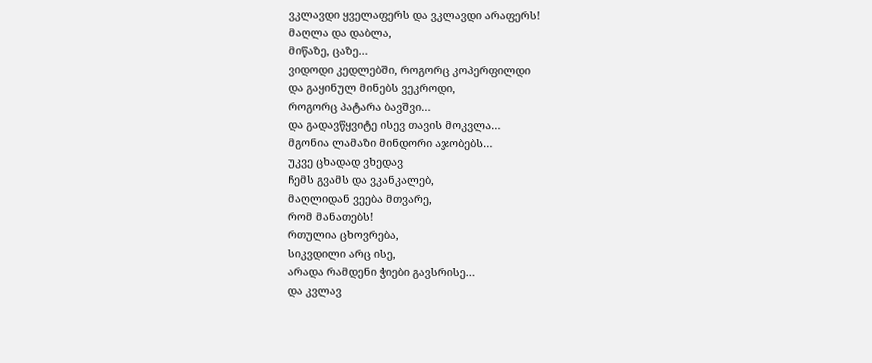ვკლავდი ყველაფერს და ვკლავდი არაფერს!
მაღლა და დაბლა,
მიწაზე, ცაზე…
ვიდოდი კედლებში, როგორც კოპერფილდი
და გაყინულ მინებს ვეკროდი,
როგორც პატარა ბავშვი…
და გადავწყვიტე ისევ თავის მოკვლა…
მგონია ლამაზი მინდორი აჯობებს…
უკვე ცხადად ვხედავ
ჩემს გვამს და ვკანკალებ,
მაღლიდან ვეება მთვარე,
რომ მანათებს!
რთულია ცხოვრება,
სიკვდილი არც ისე,
არადა რამდენი ჭიები გავსრისე…
და კვლავ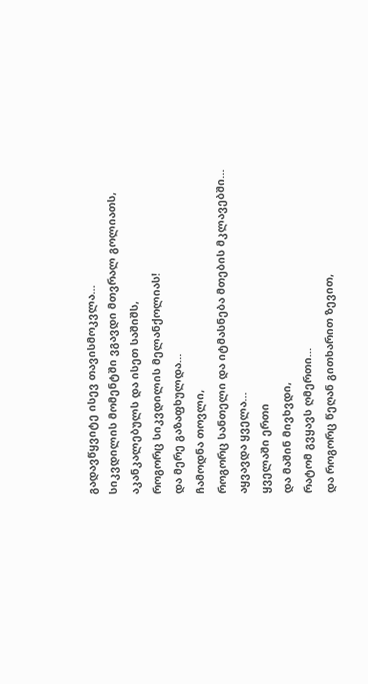გადავწყვიტე ისევ თავისმოკვლა…
სიკვდილის მომენტში ვგავდი მთვრალ გოლიათს,
აკანკალებულს და ისეთ საშიშს,
როგორც სიკვდილის მელანქოლიას!
და მერე გაზაფხულდა…
ჩამოდნა თოვლი,
როგორც სანთელი და იტმასნება მთების მკლავებში…
აყვავდა ყველა…
ყველაში ერთი
და მაშინ მივხვდი,
რატომ გვყავს ღმერთი…
და როგორც წეღან გითხარით ზევით,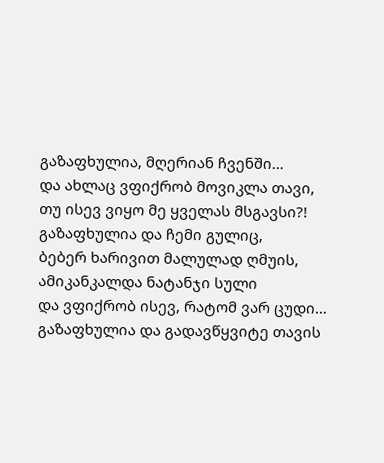გაზაფხულია, მღერიან ჩვენში…
და ახლაც ვფიქრობ მოვიკლა თავი,
თუ ისევ ვიყო მე ყველას მსგავსი?!
გაზაფხულია და ჩემი გულიც,
ბებერ ხარივით მალულად ღმუის,
ამიკანკალდა ნატანჯი სული
და ვფიქრობ ისევ, რატომ ვარ ცუდი…
გაზაფხულია და გადავწყვიტე თავის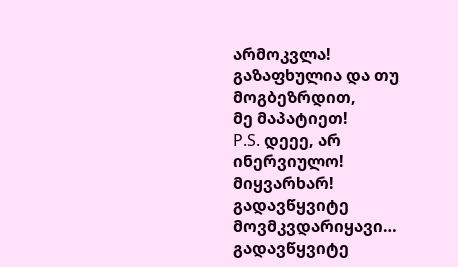არმოკვლა!
გაზაფხულია და თუ მოგბეზრდით,
მე მაპატიეთ!
P.S. დეეე, არ ინერვიულო! მიყვარხარ!
გადავწყვიტე მოვმკვდარიყავი…
გადავწყვიტე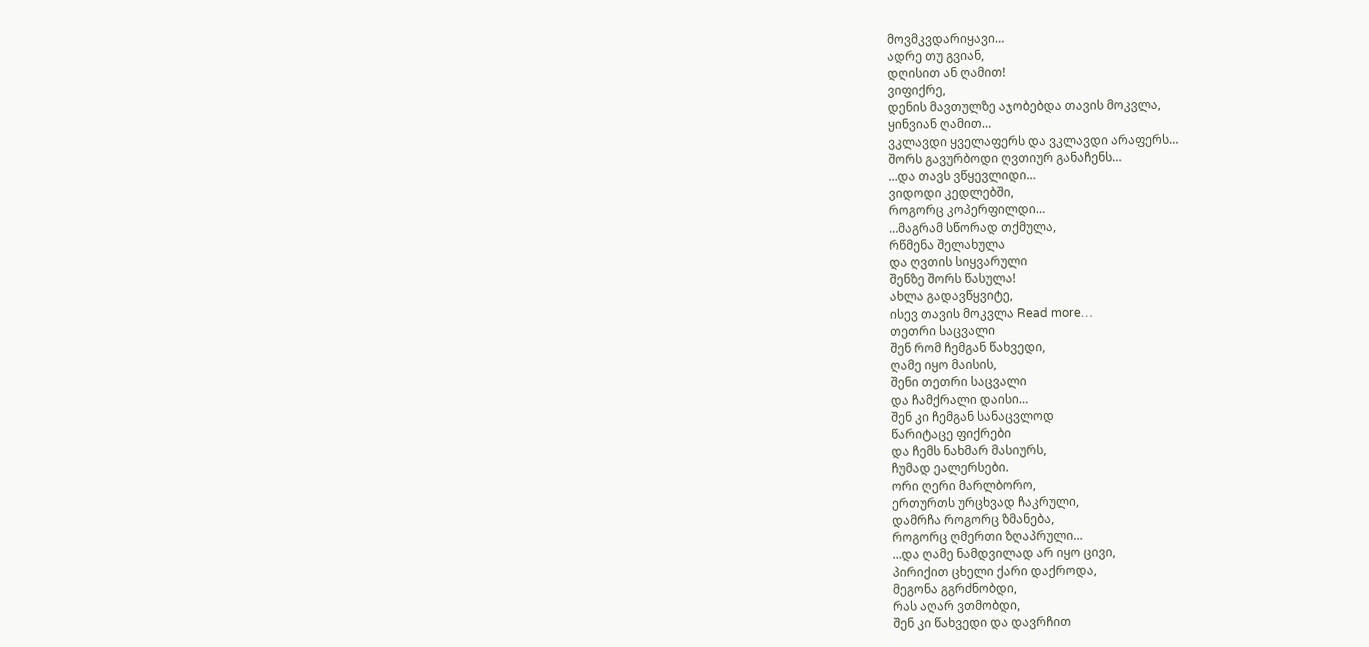მოვმკვდარიყავი…
ადრე თუ გვიან,
დღისით ან ღამით!
ვიფიქრე,
დენის მავთულზე აჯობებდა თავის მოკვლა,
ყინვიან ღამით…
ვკლავდი ყველაფერს და ვკლავდი არაფერს…
შორს გავურბოდი ღვთიურ განაჩენს…
…და თავს ვწყევლიდი…
ვიდოდი კედლებში,
როგორც კოპერფილდი…
…მაგრამ სწორად თქმულა,
რწმენა შელახულა
და ღვთის სიყვარული
შენზე შორს წასულა!
ახლა გადავწყვიტე,
ისევ თავის მოკვლა Read more…
თეთრი საცვალი
შენ რომ ჩემგან წახვედი,
ღამე იყო მაისის,
შენი თეთრი საცვალი
და ჩამქრალი დაისი…
შენ კი ჩემგან სანაცვლოდ
წარიტაცე ფიქრები
და ჩემს ნახმარ მასიურს,
ჩუმად ეალერსები.
ორი ღერი მარლბორო,
ერთურთს ურცხვად ჩაკრული,
დამრჩა როგორც ზმანება,
როგორც ღმერთი ზღაპრული…
…და ღამე ნამდვილად არ იყო ცივი,
პირიქით ცხელი ქარი დაქროდა,
მეგონა გგრძნობდი,
რას აღარ ვთმობდი,
შენ კი წახვედი და დავრჩით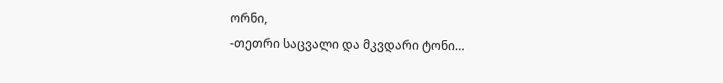ორნი,
-თეთრი საცვალი და მკვდარი ტონი…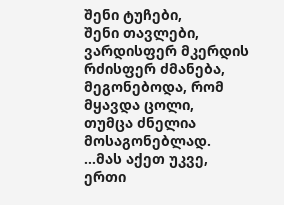შენი ტუჩები,
შენი თავლები,
ვარდისფერ მკერდის რძისფერ ძმანება,
მეგონებოდა, რომ მყავდა ცოლი,
თუმცა ძნელია მოსაგონებლად.
…მას აქეთ უკვე,
ერთი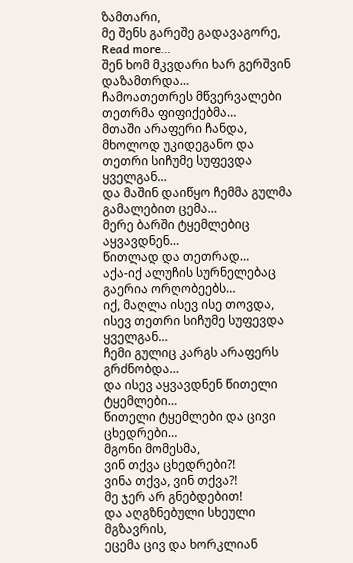ზამთარი,
მე შენს გარეშე გადავაგორე, Read more…
შენ ხომ მკვდარი ხარ გერშვინ
დაზამთრდა…
ჩამოათეთრეს მწვერვალები თეთრმა ფიფიქებმა…
მთაში არაფერი ჩანდა,
მხოლოდ უკიდეგანო და თეთრი სიჩუმე სუფევდა ყველგან…
და მაშინ დაიწყო ჩემმა გულმა გამალებით ცემა…
მერე ბარში ტყემლებიც აყვავდნენ…
წითლად და თეთრად…
აქა-იქ ალუჩის სურნელებაც გაერია ორღობეებს…
იქ, მაღლა ისევ ისე თოვდა,
ისევ თეთრი სიჩუმე სუფევდა ყველგან…
ჩემი გულიც კარგს არაფერს გრძნობდა…
და ისევ აყვავდნენ წითელი ტყემლები…
წითელი ტყემლები და ცივი ცხედრები…
მგონი მომესმა,
ვინ თქვა ცხედრები?!
ვინა თქვა, ვინ თქვა?!
მე ჯერ არ გნებდებით!
და აღგზნებული სხეული მგზავრის,
ეცემა ცივ და ხორკლიან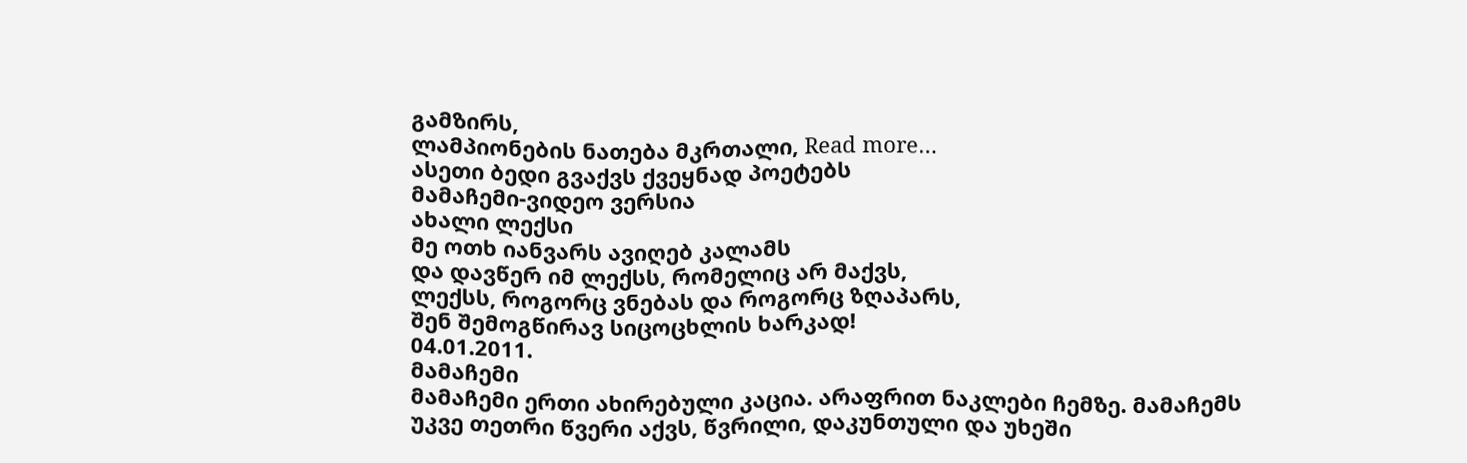გამზირს,
ლამპიონების ნათება მკრთალი, Read more…
ასეთი ბედი გვაქვს ქვეყნად პოეტებს
მამაჩემი-ვიდეო ვერსია
ახალი ლექსი
მე ოთხ იანვარს ავიღებ კალამს
და დავწერ იმ ლექსს, რომელიც არ მაქვს,
ლექსს, როგორც ვნებას და როგორც ზღაპარს,
შენ შემოგწირავ სიცოცხლის ხარკად!
04.01.2011.
მამაჩემი
მამაჩემი ერთი ახირებული კაცია. არაფრით ნაკლები ჩემზე. მამაჩემს
უკვე თეთრი წვერი აქვს, წვრილი, დაკუნთული და უხეში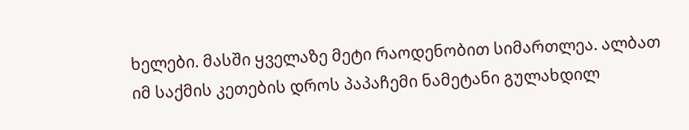ხელები. მასში ყველაზე მეტი რაოდენობით სიმართლეა. ალბათ იმ საქმის კეთების დროს პაპაჩემი ნამეტანი გულახდილ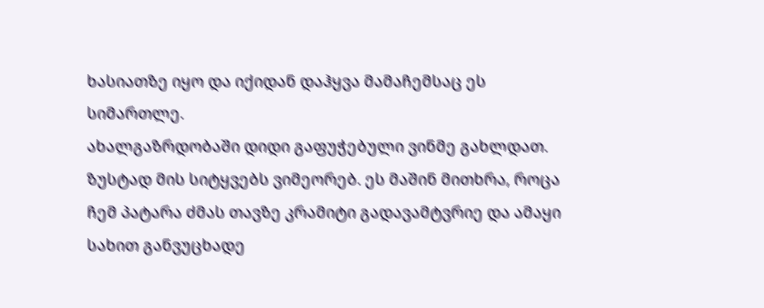ხასიათზე იყო და იქიდან დაჰყვა მამაჩემსაც ეს სიმართლე.
ახალგაზრდობაში დიდი გაფუჭებული ვინმე გახლდათ. ზუსტად მის სიტყვებს ვიმეორებ. ეს მაშინ მითხრა, როცა ჩემ პატარა ძმას თავზე კრამიტი გადავამტვრიე და ამაყი სახით განვუცხადე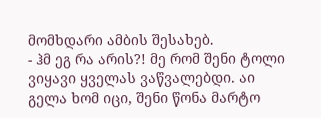მომხდარი ამბის შესახებ.
- ჰმ ეგ რა არის?! მე რომ შენი ტოლი ვიყავი ყველას ვაწვალებდი. აი გელა ხომ იცი, შენი წონა მარტო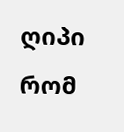ღიპი რომ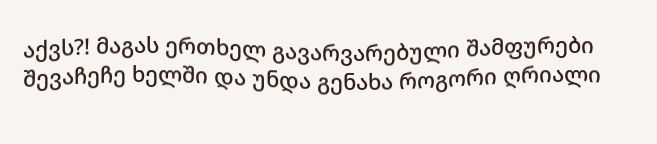აქვს?! მაგას ერთხელ გავარვარებული შამფურები შევაჩეჩე ხელში და უნდა გენახა როგორი ღრიალი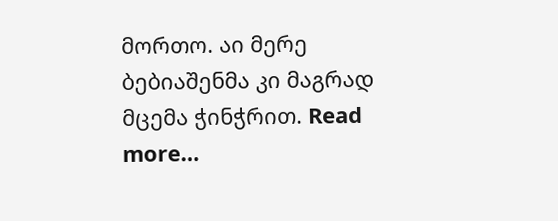მორთო. აი მერე ბებიაშენმა კი მაგრად მცემა ჭინჭრით. Read more…